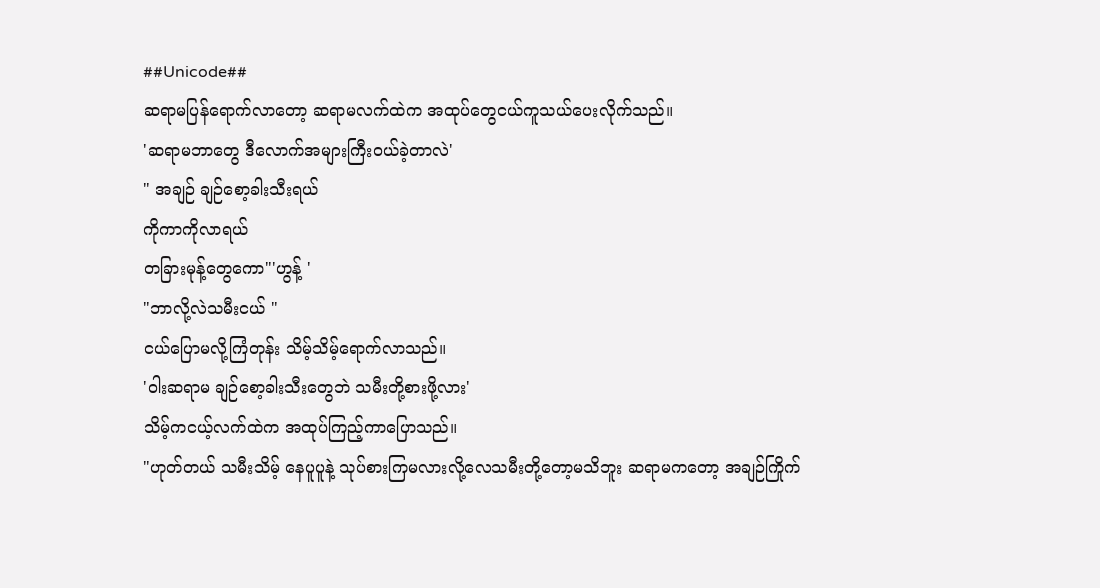##Unicode##
ဆရာမပြန်ရောက်လာတော့ ဆရာမလက်ထဲက အထုပ်တွေငယ်ကူသယ်ပေးလိုက်သည်။
'ဆရာမဘာတွေ ဒီလောက်အများကြီးဝယ်ခဲ့တာလဲ'
" အချဉ် ချဉ်စော့ခါးသီးရယ်
ကိုကာကိုလာရယ်
တခြားမုန့်တွေကော"'ဟွန့် '
"ဘာလို့လဲသမီးငယ် "
ငယ်ပြောမလို့ကြံတုန်း သိမ့်သိမ့်ရောက်လာသည်။
'ဝါးဆရာမ ချဉ်စော့ခါးသီးတွေဘဲ သမီးတို့စားဖို့လား'
သိမ့်ကငယ့်လက်ထဲက အထုပ်ကြည့်ကာပြောသည်။
"ဟုတ်တယ် သမီးသိမ့် နေပူပူနဲ့ သုပ်စားကြမလားလို့လေသမီးတို့တော့မသိဘူး ဆရာမကတော့ အချဉ်ကြိုက်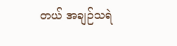တယ် အချဉ်သရဲ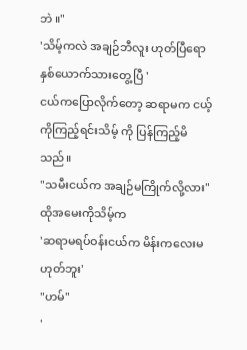ဘဲ ။"
'သိမ့်ကလဲ အချဉ်ဘီလူး ဟုတ်ပြီရောနှစ်ယောက်သားတွေ့ပြီ '
ငယ်ကပြောလိုက်တော့ ဆရာမက ငယ့်ကိုကြည့်ရင်းသိမ့် ကို ပြန်ကြည့်မိသည်။
"သမီးငယ်က အချဉ်မကြိုက်လို့လား"
ထိုအမေးကိုသိမ့်က
'ဆရာမရပ်ဝန်းငယ်က မိန်းကလေးမဟုတ်ဘူး'
"ဟမ်"
'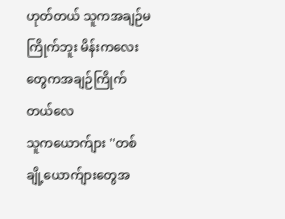ဟုတ်တယ် သူကအချဉ်မကြိုက်ဘူး မိန်းကလေးတွေကအချဉ်ကြိုက်တယ်လေ
သူကယောက်ျား ''တစ်ချို့ယောက်ျားတွေအ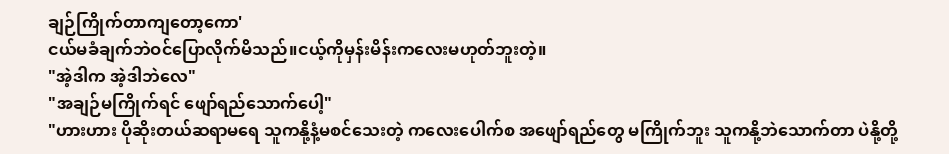ချဉ်ကြိုက်တာကျတော့ကော'
ငယ်မခံချက်ဘဲဝင်ပြောလိုက်မိသည်။ငယ့်ကိုမှန်းမိန်းကလေးမဟုတ်ဘူးတဲ့။
"အဲ့ဒါက အဲ့ဒါဘဲလေ"
"အချဉ်မကြိုက်ရင် ဖျော်ရည်သောက်ပေါ့"
"ဟားဟား ပိုဆိုးတယ်ဆရာမရေ သူကနို့နံ့မစင်သေးတဲ့ ကလေးပေါက်စ အဖျော်ရည်တွေ မကြိုက်ဘူး သူကနို့ဘဲသောက်တာ ပဲနို့တို့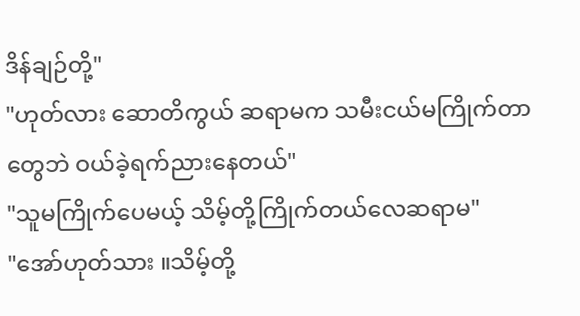ဒိန်ချဉ်တို့"
"ဟုတ်လား ဆောတိကွယ် ဆရာမက သမီးငယ်မကြိုက်တာတွေဘဲ ဝယ်ခဲ့ရက်ညားနေတယ်"
"သူမကြိုက်ပေမယ့် သိမ့်တို့ကြိုက်တယ်လေဆရာမ"
"အော်ဟုတ်သား ။သိမ့်တို့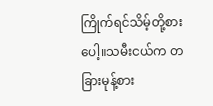ကြိုက်ရင်သိမ့်တို့စားပေါ့။သမီးငယ်က တခြားမုန့်စား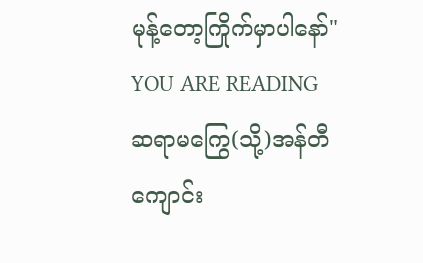မုန့်တော့ကြိုက်မှာပါနော်"
YOU ARE READING
ဆရာမကြွေ(သို့)အန်တီကျောင်း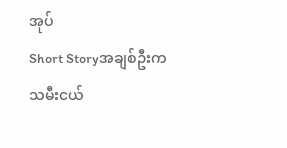အုပ်
Short Storyအချစ်ဦးကသမီးငယ်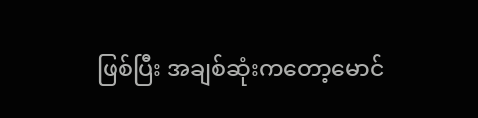ဖြစ်ပြီး အချစ်ဆုံးကတော့မောင်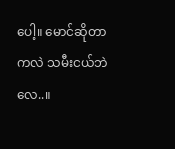ပေါ့။ မောင်ဆိုတာကလဲ သမီးငယ်ဘဲလေ..။